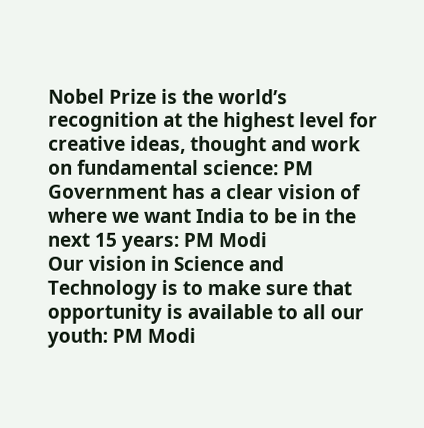Nobel Prize is the world’s recognition at the highest level for creative ideas, thought and work on fundamental science: PM
Government has a clear vision of where we want India to be in the next 15 years: PM Modi
Our vision in Science and Technology is to make sure that opportunity is available to all our youth: PM Modi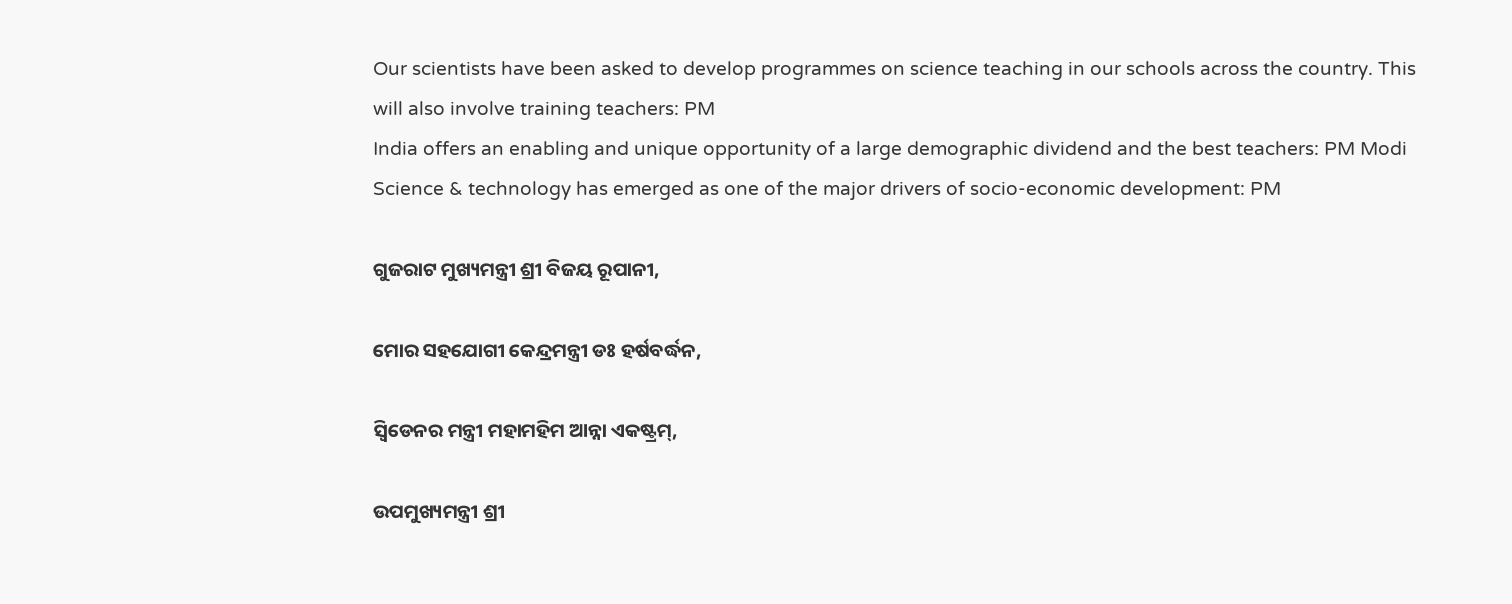Our scientists have been asked to develop programmes on science teaching in our schools across the country. This will also involve training teachers: PM
India offers an enabling and unique opportunity of a large demographic dividend and the best teachers: PM Modi
Science & technology has emerged as one of the major drivers of socio-economic development: PM

ଗୁଜରାଟ ମୁଖ୍ୟମନ୍ତ୍ରୀ ଶ୍ରୀ ବିଜୟ ରୂପାନୀ,

ମୋର ସହଯୋଗୀ କେନ୍ଦ୍ରମନ୍ତ୍ରୀ ଡଃ ହର୍ଷବର୍ଦ୍ଧନ,

ସ୍ୱିଡେନର ମନ୍ତ୍ରୀ ମହାମହିମ ଆନ୍ନା ଏକଷ୍ଟ୍ରମ୍,

ଉପମୁଖ୍ୟମନ୍ତ୍ରୀ ଶ୍ରୀ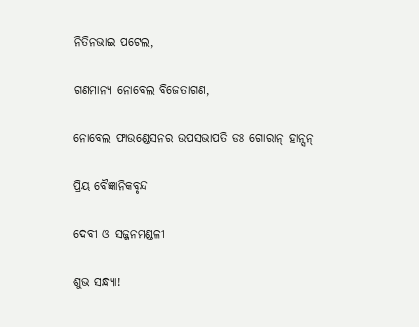ନିତିନଭାଇ ପଟେଲ,

ଗଣମାନ୍ୟ ନୋବେଲ ବିଜେତାଗଣ,

ନୋବେଲ ଫାଉଣ୍ଡେସନର ଉପସଭାପତି ଡଃ ଗୋରାନ୍ ହାନ୍ସନ୍

ପ୍ରିୟ ବୈଜ୍ଞାନିକବୃନ୍ଦ

ଦେବୀ ଓ ସଜ୍ଜନମଣ୍ଡଳୀ

ଶୁଭ ସନ୍ଧ୍ୟା!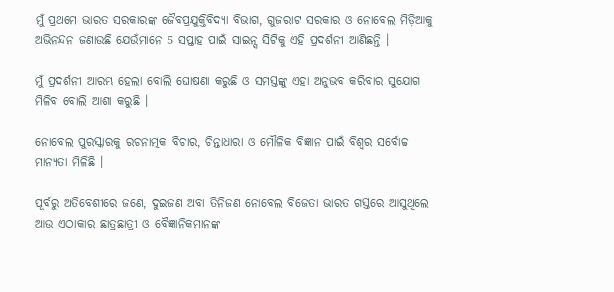ମୁଁ ପ୍ରଥମେ ଭାରତ ସରକାରଙ୍କ ଜୈବପ୍ରଯୁକ୍ତିବିଦ୍ୟା ବିଭାଗ, ଗୁଜରାଟ ସରକାର ଓ ନୋବେଲ ମିଡ଼ିଆକୁ ଅଭିନନ୍ଦନ ଜଣାଉଛି ଯେଉଁମାନେ 5 ସପ୍ତାହ ପାଇଁ ସାଇନ୍ସ ସିଟିକୁ ଏହି ପ୍ରଦର୍ଶନୀ ଆଣିଛନ୍ତି ।

ମୁଁ ପ୍ରଦର୍ଶନୀ ଆରମ୍ଭ ହେଲା ବୋଲି ଘୋଷଣା କରୁଛି ଓ ସମସ୍ତଙ୍କୁ ଏହା ଅନୁଭବ କରିବାର ସୁଯୋଗ ମିଳିବ ବୋଲି ଆଶା କରୁଛି ।

ନୋବେଲ ପୁରସ୍କାରକୁ ରଚନାତ୍ମକ ବିଚାର, ଚିନ୍ତାଧାରା ଓ ମୌଳିକ ବିଜ୍ଞାନ ପାଇଁ ବିଶ୍ୱର ସର୍ବୋଚ୍ଚ ମାନ୍ୟତା ମିଳିଛି ।

ପୂର୍ବରୁ ଅତିବେଶୀରେ ଜଣେ, ଦୁଇଜଣ ଅବା ତିନିଜଣ ନୋବେଲ ବିଜେତା ଭାରତ ଗସ୍ତରେ ଆସୁଥିଲେ ଆଉ ଏଠାକାର ଛାତ୍ରଛାତ୍ରୀ ଓ ବୈଜ୍ଞାନିକମାନଙ୍କ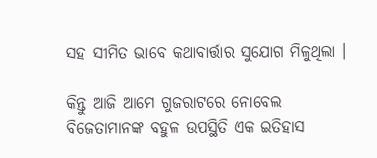ସହ ସୀମିତ ଭାବେ କଥାବାର୍ତ୍ତାର ସୁଯୋଗ ମିଳୁଥିଲା ।

କିନ୍ତୁ ଆଜି ଆମେ ଗୁଜରାଟରେ ନୋବେଲ ବିଜେତାମାନଙ୍କ ବହୁଳ ଉପସ୍ଥିତି ଏକ ଇତିହାସ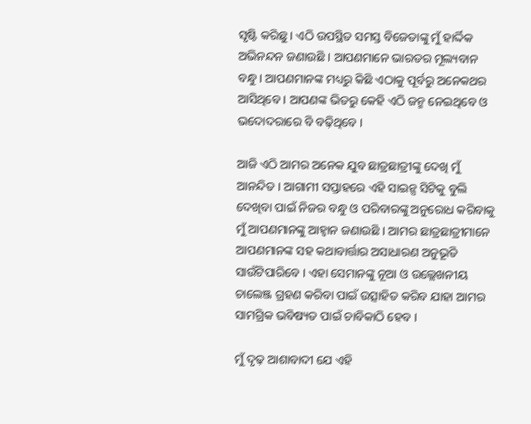ସୃଷ୍ଟି କରିଛୁ । ଏଠି ଉପସ୍ଥିତ ସମସ୍ତ ବିଜେତାଙ୍କୁ ମୁଁ ହାର୍ଦ୍ଦିକ ଅଭିନନ୍ଦନ ଜଣାଉଛି । ଆପଣମାନେ ଭାରତର ମୂଲ୍ୟବାନ ବନ୍ଧୁ । ଆପଣମାନଙ୍କ ମଧ୍ୟରୁ କିଛି ଏଠାକୁ ପୂର୍ବରୁ ଅନେକଥର ଆସିଥିବେ । ଆପଣଙ୍କ ଭିତରୁ କେହି ଏଠି ଜନ୍ମ ନେଇଥିବେ ଓ ଭଦୋଦରାରେ ବି ବଢ଼ିଥିବେ ।

ଆଜି ଏଠି ଆମର ଅନେକ ଯୁବ ଛାତ୍ରଛାତ୍ରୀଙ୍କୁ ଦେଖି ମୁଁ ଆନନ୍ଦିତ । ଆଗାମୀ ସପ୍ତାହରେ ଏହି ସାଇନ୍ସ ସିଟିକୁ ବୁଲି ଦେଖିବା ପାଇଁ ନିଜର ବନ୍ଧୁ ଓ ପରିବାରଙ୍କୁ ଅନୁରୋଧ କରିବାକୁ ମୁଁ ଆପଣମାନଙ୍କୁ ଆହ୍ୱାନ ଜଣାଉଛି । ଆମର ଛାତ୍ରଛାତ୍ରୀମାନେ ଆପଣମାନଙ୍କ ସହ କଥାବାର୍ତ୍ତାର ଅସାଧାରଣ ଅନୁଭୂତି ସାଉଁଟିପାରିବେ । ଏହା ସେମାନଙ୍କୁ ନୂଆ ଓ ଉଲ୍ଲେଖନୀୟ ଚାଲେଞ୍ଜ ଗ୍ରହଣ କରିବା ପାଇଁ ଉତ୍ସାହିତ କରିବ ଯାହା ଆମର ସାମଗ୍ରିକ ଭବିଷ୍ୟତ ପାଇଁ ଚାବିକାଠି ହେବ ।

ମୁଁ ଦୃଢ଼ ଆଶାବାଦୀ ଯେ ଏହି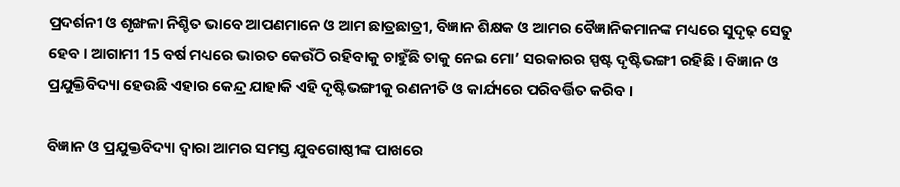ପ୍ରଦର୍ଶନୀ ଓ ଶୃଙ୍ଖଳା ନିଶ୍ଚିତ ଭାବେ ଆପଣମାନେ ଓ ଆମ ଛାତ୍ରଛାତ୍ରୀ, ବିଜ୍ଞାନ ଶିକ୍ଷକ ଓ ଆମର ବୈଜ୍ଞାନିକମାନଙ୍କ ମଧ୍ୟରେ ସୁଦୃଢ଼ ସେତୁ ହେବ । ଆଗାମୀ 15 ବର୍ଷ ମଧ୍ୟରେ ଭାରତ କେଉଁଠି ରହିବାକୁ ଚାହୁଁଛି ତାକୁ ନେଇ ମୋ’ ସରକାରର ସ୍ପଷ୍ଟ ଦୃଷ୍ଟିଭଙ୍ଗୀ ରହିଛି । ବିଜ୍ଞାନ ଓ ପ୍ରଯୁକ୍ତିବିଦ୍ୟା ହେଉଛି ଏହାର କେନ୍ଦ୍ର ଯାହାକି ଏହି ଦୃଷ୍ଟିଭଙ୍ଗୀକୁ ରଣନୀତି ଓ କାର୍ଯ୍ୟରେ ପରିବର୍ତ୍ତିତ କରିବ ।

ବିଜ୍ଞାନ ଓ ପ୍ରଯୁକ୍ତବିଦ୍ୟା ଦ୍ୱାରା ଆମର ସମସ୍ତ ଯୁବଗୋଷ୍ଠୀଙ୍କ ପାଖରେ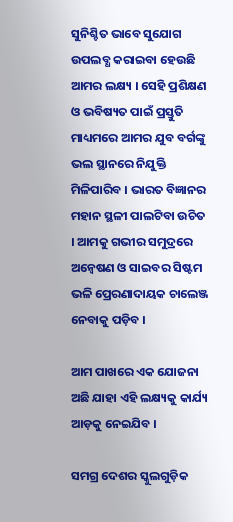ସୁନିଶ୍ଚିତ ଭାବେ ସୁଯୋଗ ଉପଲବ୍ଧ କରାଇବା ହେଉଛି ଆମର ଲକ୍ଷ୍ୟ । ସେହି ପ୍ରଶିକ୍ଷଣ ଓ ଭବିଷ୍ୟତ ପାଇଁ ପ୍ରସ୍ତୁତି ମାଧ୍ୟମରେ ଆମର ଯୁବ ବର୍ଗଙ୍କୁ ଭଲ ସ୍ଥାନରେ ନିଯୁକ୍ତି ମିଳିପାରିବ । ଭାରତ ବିଜ୍ଞାନର ମହାନ ସ୍ଥଳୀ ପାଲଟିବା ଉଚିତ । ଆମକୁ ଗଭୀର ସମୁଦ୍ରରେ ଅନ୍ୱେଷଣ ଓ ସାଇବର ସିଷ୍ଟମ ଭଳି ପ୍ରେରଣାଦାୟକ ଚାଲେଞ୍ଜ ନେବାକୁ ପଡ଼ିବ ।

ଆମ ପାଖରେ ଏକ ଯୋଜନା ଅଛି ଯାହା ଏହି ଲକ୍ଷ୍ୟକୁ କାର୍ଯ୍ୟ ଆଡ଼କୁ ନେଇଯିବ ।

ସମଗ୍ର ଦେଶର ସ୍କୁଲଗୁଡ଼ିକ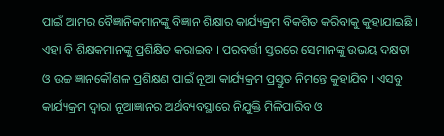ପାଇଁ ଆମର ବୈଜ୍ଞାନିକମାନଙ୍କୁ ବିଜ୍ଞାନ ଶିକ୍ଷାର କାର୍ଯ୍ୟକ୍ରମ ବିକଶିତ କରିବାକୁ କୁହାଯାଇଛି । ଏହା ବି ଶିକ୍ଷକମାନଙ୍କୁ ପ୍ରଶିକ୍ଷିତ କରାଇବ । ପରବର୍ତ୍ତୀ ସ୍ତରରେ ସେମାନଙ୍କୁ ଉଭୟ ଦକ୍ଷତା ଓ ଉଚ୍ଚ ଜ୍ଞାନକୌଶଳ ପ୍ରଶିକ୍ଷଣ ପାଇଁ ନୂଆ କାର୍ଯ୍ୟକ୍ରମ ପ୍ରସ୍ତୁତ ନିମନ୍ତେ କୁହାଯିବ । ଏସବୁ କାର୍ଯ୍ୟକ୍ରମ ଦ୍ୱାରା ନୂଆଜ୍ଞାନର ଅର୍ଥବ୍ୟବସ୍ଥାରେ ନିଯୁକ୍ତି ମିଳିପାରିବ ଓ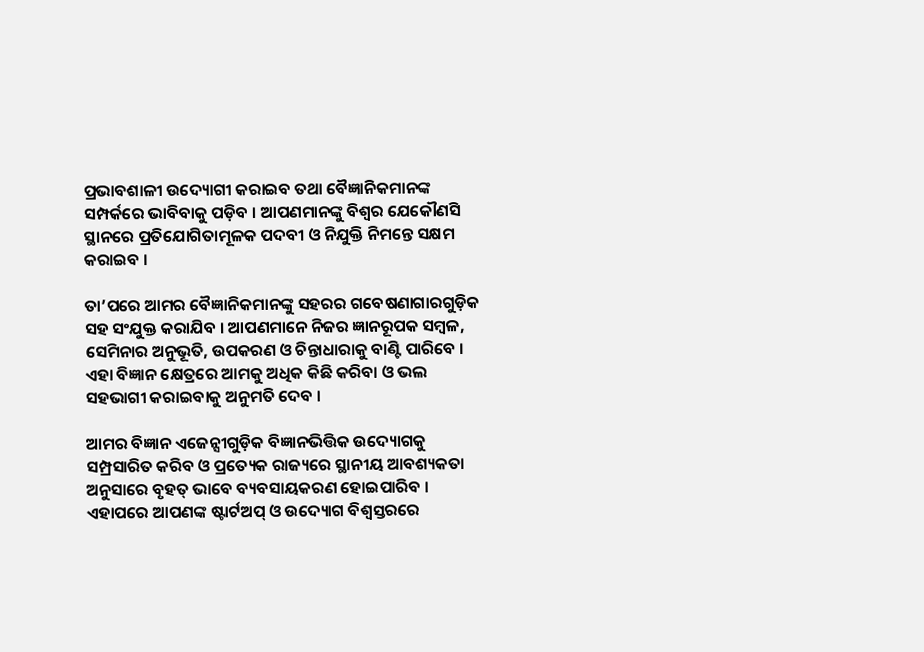ପ୍ରଭାବଶାଳୀ ଉଦ୍ୟୋଗୀ କରାଇବ ତଥା ବୈଜ୍ଞାନିକମାନଙ୍କ ସମ୍ପର୍କରେ ଭାବିବାକୁ ପଡ଼ିବ । ଆପଣମାନଙ୍କୁ ବିଶ୍ୱର ଯେକୌଣସି ସ୍ଥାନରେ ପ୍ରତିଯୋଗିତାମୂଳକ ପଦବୀ ଓ ନିଯୁକ୍ତି ନିମନ୍ତେ ସକ୍ଷମ କରାଇବ ।

ତା’ପରେ ଆମର ବୈଜ୍ଞାନିକମାନଙ୍କୁ ସହରର ଗବେଷଣାଗାରଗୁଡ଼ିକ ସହ ସଂଯୁକ୍ତ କରାଯିବ । ଆପଣମାନେ ନିଜର ଜ୍ଞାନରୂପକ ସମ୍ବଳ, ସେମିନାର ଅନୁଭୂତି, ଉପକରଣ ଓ ଚିନ୍ତାଧାରାକୁ ବାଣ୍ଟି ପାରିବେ । ଏହା ବିଜ୍ଞାନ କ୍ଷେତ୍ରରେ ଆମକୁ ଅଧିକ କିଛି କରିବା ଓ ଭଲ ସହଭାଗୀ କରାଇବାକୁ ଅନୁମତି ଦେବ ।

ଆମର ବିଜ୍ଞାନ ଏଜେନ୍ସୀଗୁଡ଼ିକ ବିଜ୍ଞାନଭିତ୍ତିକ ଉଦ୍ୟୋଗକୁ ସମ୍ପ୍ରସାରିତ କରିବ ଓ ପ୍ରତ୍ୟେକ ରାଜ୍ୟରେ ସ୍ଥାନୀୟ ଆବଶ୍ୟକତା ଅନୁସାରେ ବୃହତ୍ ଭାବେ ବ୍ୟବସାୟକରଣ ହୋଇପାରିବ । ଏହାପରେ ଆପଣଙ୍କ ଷ୍ଟାର୍ଟଅପ୍ ଓ ଉଦ୍ୟୋଗ ବିଶ୍ୱସ୍ତରରେ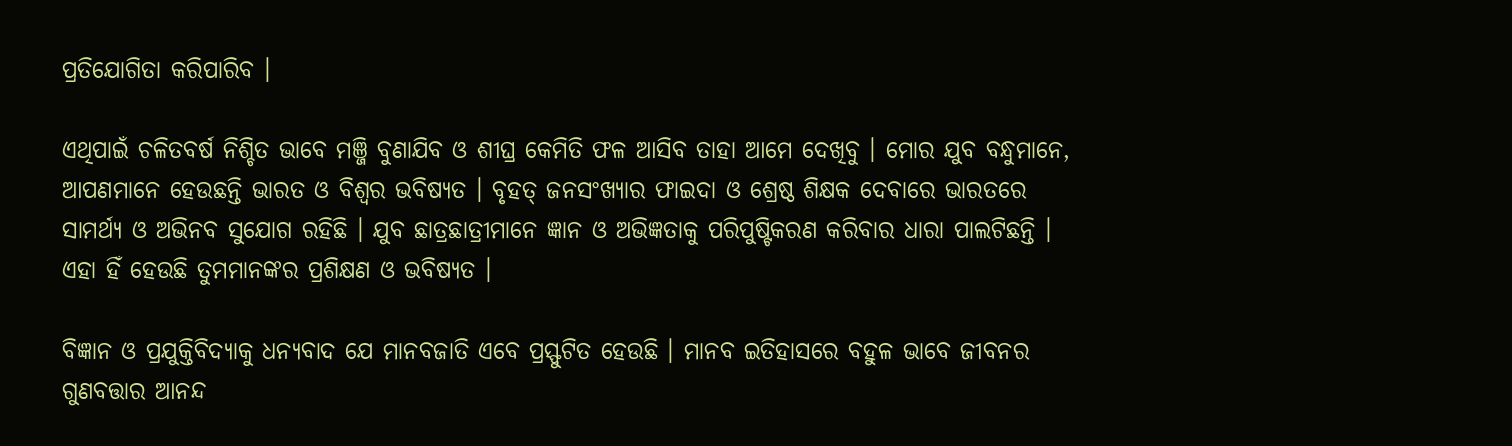ପ୍ରତିଯୋଗିତା କରିପାରିବ ।

ଏଥିପାଇଁ ଚଳିତବର୍ଷ ନିଶ୍ଚିତ ଭାବେ ମଞ୍ଜି ବୁଣାଯିବ ଓ ଶୀଘ୍ର କେମିତି ଫଳ ଆସିବ ତାହା ଆମେ ଦେଖିବୁ । ମୋର ଯୁବ ବନ୍ଧୁମାନେ, ଆପଣମାନେ ହେଉଛନ୍ତି ଭାରତ ଓ ବିଶ୍ୱର ଭବିଷ୍ୟତ । ବୃହତ୍ ଜନସଂଖ୍ୟାର ଫାଇଦା ଓ ଶ୍ରେଷ୍ଠ ଶିକ୍ଷକ ଦେବାରେ ଭାରତରେ ସାମର୍ଥ୍ୟ ଓ ଅଭିନବ ସୁଯୋଗ ରହିଛି । ଯୁବ ଛାତ୍ରଛାତ୍ରୀମାନେ ଜ୍ଞାନ ଓ ଅଭିଜ୍ଞତାକୁ ପରିପୁଷ୍ଟିକରଣ କରିବାର ଧାରା ପାଲଟିଛନ୍ତି । ଏହା ହିଁ ହେଉଛି ତୁମମାନଙ୍କର ପ୍ରଶିକ୍ଷଣ ଓ ଭବିଷ୍ୟତ ।

ବିଜ୍ଞାନ ଓ ପ୍ରଯୁକ୍ତିବିଦ୍ୟାକୁ ଧନ୍ୟବାଦ ଯେ ମାନବଜାତି ଏବେ ପ୍ରସ୍ଫୁଟିତ ହେଉଛି । ମାନବ ଇତିହାସରେ ବହୁଳ ଭାବେ ଜୀବନର ଗୁଣବତ୍ତାର ଆନନ୍ଦ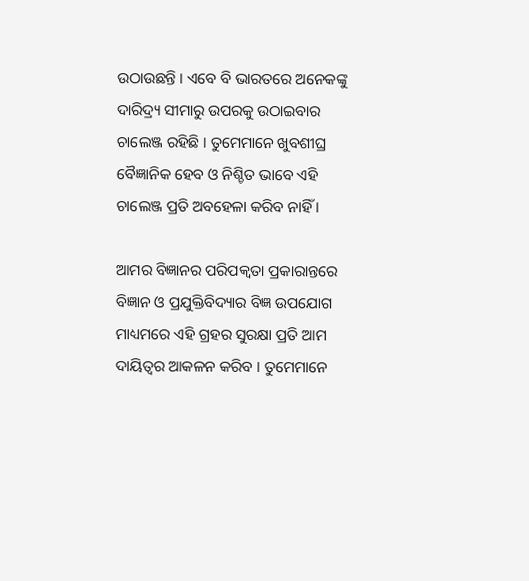ଉଠାଉଛନ୍ତି । ଏବେ ବି ଭାରତରେ ଅନେକଙ୍କୁ ଦାରିଦ୍ର୍ୟ ସୀମାରୁ ଉପରକୁ ଉଠାଇବାର ଚାଲେଞ୍ଜ ରହିଛି । ତୁମେମାନେ ଖୁବଶୀଘ୍ର ବୈଜ୍ଞାନିକ ହେବ ଓ ନିଶ୍ଚିତ ଭାବେ ଏହି ଚାଲେଞ୍ଜ ପ୍ରତି ଅବହେଳା କରିବ ନାହିଁ ।

ଆମର ବିଜ୍ଞାନର ପରିପକ୍ୱତା ପ୍ରକାରାନ୍ତରେ ବିଜ୍ଞାନ ଓ ପ୍ରଯୁକ୍ତିବିଦ୍ୟାର ବିଜ୍ଞ ଉପଯୋଗ ମାଧ୍ୟମରେ ଏହି ଗ୍ରହର ସୁରକ୍ଷା ପ୍ରତି ଆମ ଦାୟିତ୍ୱର ଆକଳନ କରିବ । ତୁମେମାନେ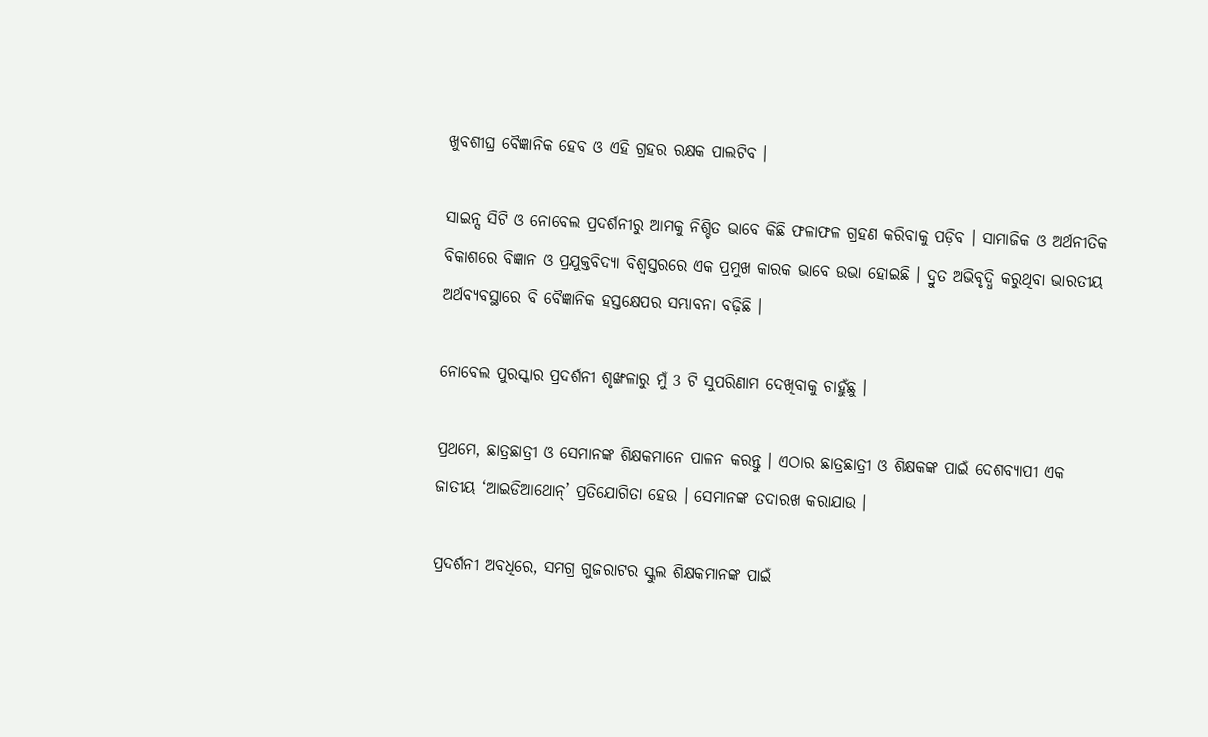ଖୁବଶୀଘ୍ର ବୈଜ୍ଞାନିକ ହେବ ଓ ଏହି ଗ୍ରହର ରକ୍ଷକ ପାଲଟିବ ।

ସାଇନ୍ସ ସିଟି ଓ ନୋବେଲ ପ୍ରଦର୍ଶନୀରୁ ଆମକୁ ନିଶ୍ଚିତ ଭାବେ କିଛି ଫଳାଫଳ ଗ୍ରହଣ କରିବାକୁ ପଡ଼ିବ । ସାମାଜିକ ଓ ଅର୍ଥନୀତିକ ବିକାଶରେ ବିଜ୍ଞାନ ଓ ପ୍ରଯୁକ୍ତବିଦ୍ୟା ବିଶ୍ୱସ୍ତରରେ ଏକ ପ୍ରମୁଖ କାରକ ଭାବେ ଉଭା ହୋଇଛି । ଦ୍ରୁତ ଅଭିବୃଦ୍ଧି କରୁଥିବା ଭାରତୀୟ ଅର୍ଥବ୍ୟବସ୍ଥାରେ ବି ବୈଜ୍ଞାନିକ ହସ୍ତକ୍ଷେପର ସମ୍ଭାବନା ବଢ଼ିଛି ।

ନୋବେଲ ପୁରସ୍କାର ପ୍ରଦର୍ଶନୀ ଶୃଙ୍ଖଳାରୁ ମୁଁ 3 ଟି ସୁପରିଣାମ ଦେଖିବାକୁ ଚାହୁଁଛୁ ।

ପ୍ରଥମେ, ଛାତ୍ରଛାତ୍ରୀ ଓ ସେମାନଙ୍କ ଶିକ୍ଷକମାନେ ପାଳନ କରନ୍ତୁ । ଏଠାର ଛାତ୍ରଛାତ୍ରୀ ଓ ଶିକ୍ଷକଙ୍କ ପାଇଁ ଦେଶବ୍ୟାପୀ ଏକ ଜାତୀୟ ‘ଆଇଡିଆଥୋନ୍’ ପ୍ରତିଯୋଗିତା ହେଉ । ସେମାନଙ୍କ ତଦାରଖ କରାଯାଉ ।

ପ୍ରଦର୍ଶନୀ ଅବଧିରେ, ସମଗ୍ର ଗୁଜରାଟର ସ୍କୁଲ ଶିକ୍ଷକମାନଙ୍କ ପାଇଁ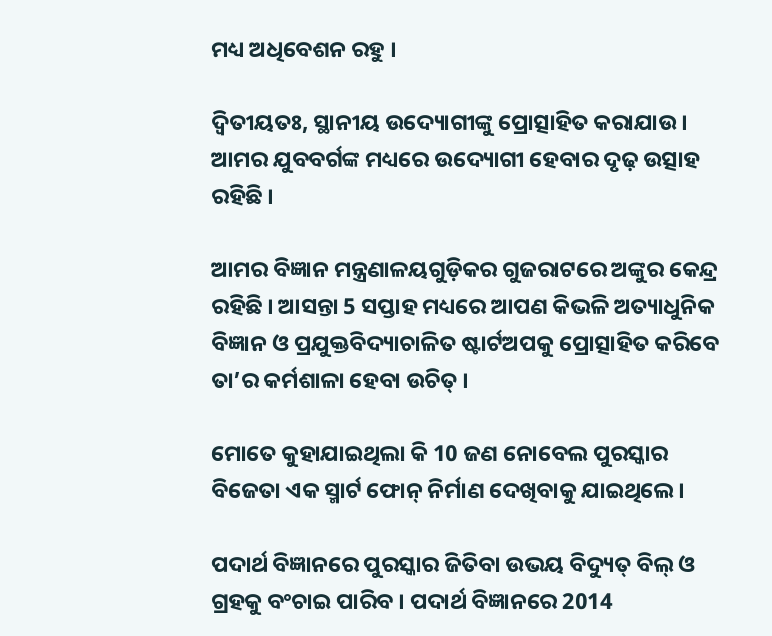ମଧ୍ୟ ଅଧିବେଶନ ରହୁ ।

ଦ୍ୱିତୀୟତଃ, ସ୍ଥାନୀୟ ଉଦ୍ୟୋଗୀଙ୍କୁ ପ୍ରୋତ୍ସାହିତ କରାଯାଉ । ଆମର ଯୁବବର୍ଗଙ୍କ ମଧ୍ୟରେ ଉଦ୍ୟୋଗୀ ହେବାର ଦୃଢ଼ ଉତ୍ସାହ ରହିଛି ।

ଆମର ବିଜ୍ଞାନ ମନ୍ତ୍ରଣାଳୟଗୁଡ଼ିକର ଗୁଜରାଟରେ ଅଙ୍କୁର କେନ୍ଦ୍ର ରହିଛି । ଆସନ୍ତା 5 ସପ୍ତାହ ମଧ୍ୟରେ ଆପଣ କିଭଳି ଅତ୍ୟାଧୁନିକ ବିଜ୍ଞାନ ଓ ପ୍ରଯୁକ୍ତବିଦ୍ୟାଚାଳିତ ଷ୍ଟାର୍ଟଅପକୁ ପ୍ରୋତ୍ସାହିତ କରିବେ ତା’ର କର୍ମଶାଳା ହେବା ଉଚିତ୍ ।

ମୋତେ କୁହାଯାଇଥିଲା କି 10 ଜଣ ନୋବେଲ ପୁରସ୍କାର ବିଜେତା ଏକ ସ୍ମାର୍ଟ ଫୋନ୍ ନିର୍ମାଣ ଦେଖିବାକୁ ଯାଇଥିଲେ ।

ପଦାର୍ଥ ବିଜ୍ଞାନରେ ପୁରସ୍କାର ଜିତିବା ଉଭୟ ବିଦ୍ୟୁତ୍ ବିଲ୍ ଓ ଗ୍ରହକୁ ବଂଚାଇ ପାରିବ । ପଦାର୍ଥ ବିଜ୍ଞାନରେ 2014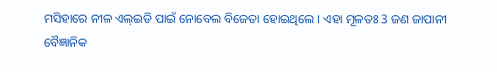ମସିହାରେ ନୀଳ ଏଲ୍ଇଡି ପାଇଁ ନୋବେଲ ବିଜେତା ହୋଇଥିଲେ । ଏହା ମୂଳତଃ 3 ଜଣ ଜାପାନୀ ବୈଜ୍ଞାନିକ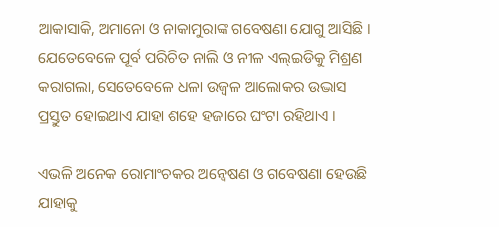ଆକାସାକି, ଅମାନୋ ଓ ନାକାମୁରାଙ୍କ ଗବେଷଣା ଯୋଗୁ ଆସିଛି । ଯେତେବେଳେ ପୂର୍ବ ପରିଚିତ ନାଲି ଓ ନୀଳ ଏଲ୍ଇଡିକୁ ମିଶ୍ରଣ କରାଗଲା, ସେତେବେଳେ ଧଳା ଉଜ୍ୱଳ ଆଲୋକର ଉଦ୍ଭାସ ପ୍ରସ୍ତୁତ ହୋଇଥାଏ ଯାହା ଶହେ ହଜାରେ ଘଂଟା ରହିଥାଏ ।

ଏଭଳି ଅନେକ ରୋମାଂଚକର ଅନ୍ୱେଷଣ ଓ ଗବେଷଣା ହେଉଛି ଯାହାକୁ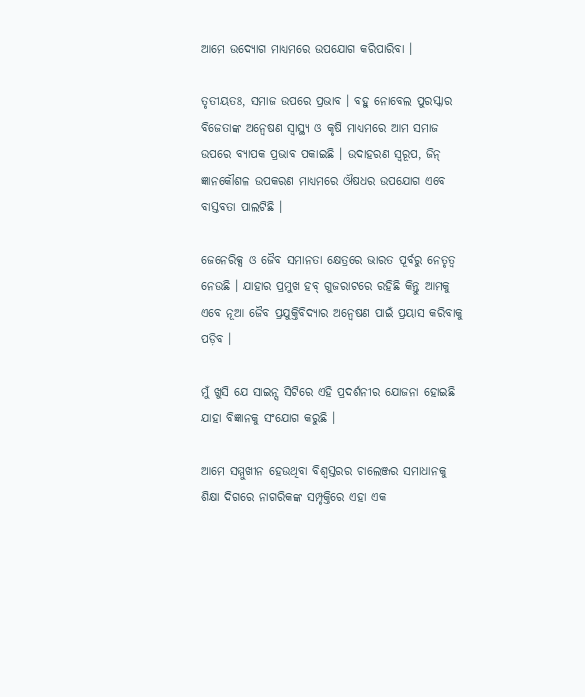ଆମେ ଉଦ୍ୟୋଗ ମାଧ୍ୟମରେ ଉପଯୋଗ କରିପାରିବା ।

ତୃତୀୟତଃ, ସମାଜ ଉପରେ ପ୍ରଭାବ । ବହୁ ନୋବେଲ ପୁରସ୍କାର ବିଜେତାଙ୍କ ଅନ୍ୱେଷଣ ସ୍ୱାସ୍ଥ୍ୟ ଓ କୃଷି ମାଧ୍ୟମରେ ଆମ ସମାଜ ଉପରେ ବ୍ୟାପକ ପ୍ରଭାବ ପକାଇଛି । ଉଦାହରଣ ସ୍ୱରୂପ, ଜିନ୍ ଜ୍ଞାନକୌଶଳ ଉପକରଣ ମାଧ୍ୟମରେ ଔଷଧର ଉପଯୋଗ ଏବେ ବାସ୍ତବତା ପାଲଟିଛି ।

ଜେନେରିକ୍ସ ଓ ଜୈବ ସମାନତା କ୍ଷେତ୍ରରେ ଭାରତ ପୂର୍ବରୁ ନେତୃତ୍ୱ ନେଉଛି । ଯାହାର ପ୍ରମୁଖ ହବ୍ ଗୁଜରାଟରେ ରହିଛି କିନ୍ତୁ ଆମକୁ ଏବେ ନୂଆ ଜୈବ ପ୍ରଯୁକ୍ତିବିଦ୍ୟାର ଅନ୍ୱେଷଣ ପାଇଁ ପ୍ରୟାସ କରିବାକୁ ପଡ଼ିବ ।

ମୁଁ ଖୁସି ଯେ ସାଇନ୍ସ ସିଟିରେ ଏହି ପ୍ରଦର୍ଶନୀର ଯୋଜନା ହୋଇଛି ଯାହା ବିଜ୍ଞାନକୁ ସଂଯୋଗ କରୁଛି ।

ଆମେ ସମ୍ମୁଖୀନ ହେଉଥିବା ବିଶ୍ୱସ୍ତରର ଚାଲେଞ୍ଜର ସମାଧାନକୁ ଶିକ୍ଷା ଦିଗରେ ନାଗରିକଙ୍କ ସମ୍ପୃକ୍ତିରେ ଏହା ଏକ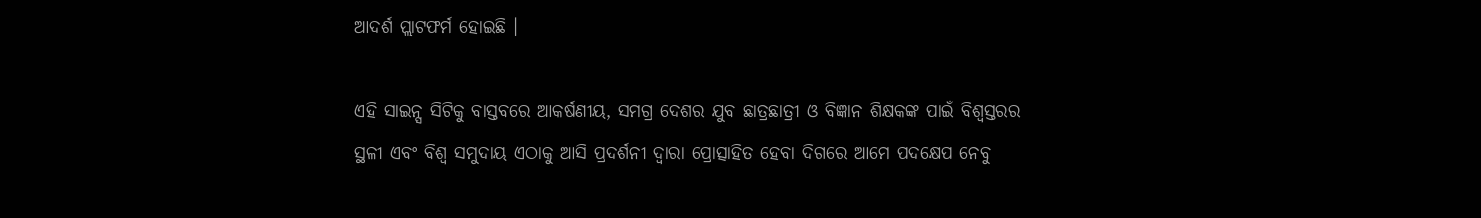ଆଦର୍ଶ ପ୍ଲାଟଫର୍ମ ହୋଇଛି ।

ଏହି ସାଇନ୍ସ ସିଟିକୁ ବାସ୍ତବରେ ଆକର୍ଷଣୀୟ, ସମଗ୍ର ଦେଶର ଯୁବ ଛାତ୍ରଛାତ୍ରୀ ଓ ବିଜ୍ଞାନ ଶିକ୍ଷକଙ୍କ ପାଇଁ ବିଶ୍ୱସ୍ତରର ସ୍ଥଳୀ ଏବଂ ବିଶ୍ୱ ସମୁଦାୟ ଏଠାକୁ ଆସି ପ୍ରଦର୍ଶନୀ ଦ୍ୱାରା ପ୍ରୋତ୍ସାହିତ ହେବା ଦିଗରେ ଆମେ ପଦକ୍ଷେପ ନେବୁ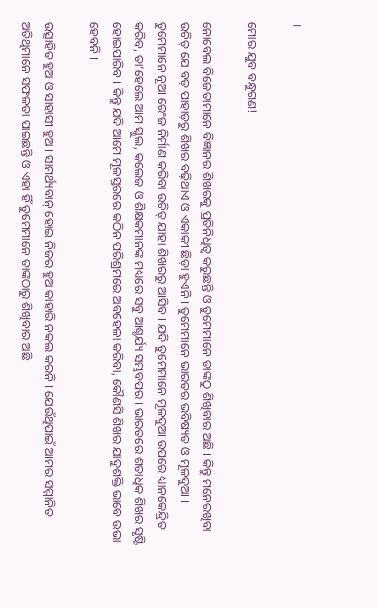।

ମୋର ଯୁବ ବନ୍ଧୁଗଣ!

ନୋବେଲ ବିଜେତାମାନେ ବିଜ୍ଞାନର ଶିଖରକୁ ପ୍ରତିନିଧିତ୍ୱ କରୁଛନ୍ତି ଓ ତୁମେମାନେ ତାଙ୍କଠୁ ଶିଖିବାର ଅଛି । କିନ୍ତୁ ମନେରଖିବା ଉଚିତ୍ ଯେ ବଡ଼ ପାହାଡ଼ରୁ ଶିଖର ବଢ଼ିଥାଏ ଓ ଏକାକୀ ଛିଡ଼ା ହୁଏନି । ତୁମେମାନେ ଭାରତର ଭବିଷ୍ୟତ ଓ ମୂଳଦୁଆ । ତୁମେମାନେ ନୂଆ ରେଂଜ ନିର୍ମାଣ କରିବା ଉଚିତ୍ ଯାହା ଶିଖରରୁ ଆସିବ । ଯଦି ତୁମେମାନେ ମୂଳଦୁଆ ଉପରେ ଧ୍ୟାନକେନ୍ଦ୍ରିତ କରିବ, ତା’ହେଲେ ଆମ ସ୍କୁଲ, କଲେଜ ଓ ଶିକ୍ଷକମାନଙ୍କ ମଧ୍ୟରେ ସବୁ ଆଶ୍ଚର୍ଯ୍ୟ ସମ୍ଭବପର । ଭାରତରେ ଶତାଧିକ ଶିଖର ସୃଷ୍ଟି ହୋଇପାରିବ । କିନ୍ତୁ ଯଦି ଆମେ ମୂଳସ୍ତରରେ କଠିନ ପରିଶ୍ରମରେ ଅବହେଳା କରିବା, କୌଣସି ଶିଖର ଯାଦୁଶକ୍ତି ଭାବେ ଉଭା ହେବନି ।

ଉତ୍ସାହିତ ହୁଅ ଓ ସାହାସୀ ହୁଅ । ସାମର୍ଥ୍ୟବାନ୍ ହୋଇ ନିଜର ହୁଅ କାହାରି ନକଲ କରନି । ଯେଉଁଥିପାଇଁ ଆମର ସମ୍ମାନିତ ଅତିଥିମାନେ ସଫଳତା ପାଇଛନ୍ତି ଓ ଏହା ହିଁ ତୁମେମାନେ ତାଙ୍କଠାରୁ ଶିଖିବାର ଅଛି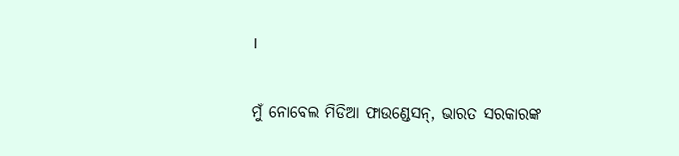।

ମୁଁ ନୋବେଲ ମିଡିଆ ଫାଉଣ୍ଡେସନ୍, ଭାରତ ସରକାରଙ୍କ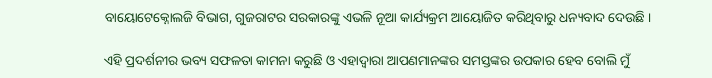ବାୟୋଟେକ୍ନୋଲଜି ବିଭାଗ, ଗୁଜରାଟର ସରକାରଙ୍କୁ ଏଭଳି ନୂଆ କାର୍ଯ୍ୟକ୍ରମ ଆୟୋଜିତ କରିଥିବାରୁ ଧନ୍ୟବାଦ ଦେଉଛି ।

ଏହି ପ୍ରଦର୍ଶନୀର ଭବ୍ୟ ସଫଳତା କାମନା କରୁଛି ଓ ଏହାଦ୍ୱାରା ଆପଣମାନଙ୍କର ସମସ୍ତଙ୍କର ଉପକାର ହେବ ବୋଲି ମୁଁ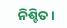ନିଶ୍ଚିତ ।